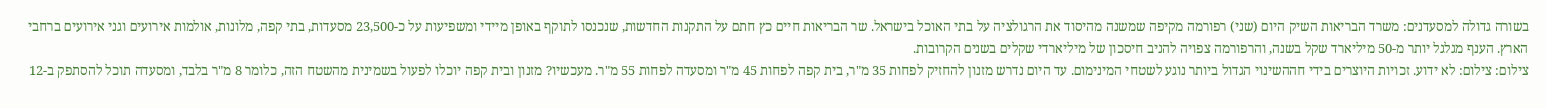בשורה גדולה למסעדנים: משרד הבריאות השיק היום (שני) רפורמה מקיפה שמשנה מהיסוד את הרגולציה על בתי האוכל בישראל. שר הבריאות חיים כץ חתם על התקנות החדשות, שנכנסו לתוקף באופן מיידי ומשפיעות על כ-23,500 מסעדות, בתי קפה, מלונות, אולמות אירועים וגני אירועים ברחבי הארץ. הענף מגלגל יותר מ-50 מיליארד שקל בשנה, והרפורמה צפויה להניב חיסכון של מיליארדי שקלים בשנים הקרובות.
צילום: צילום: לא ידוע. זכויות היוצרים בידי חההשינוי הגדול ביותר נוגע לשטחי המינימום. עד היום נדרש מזנון להחזיק לפחות 35 מ"ר, בית קפה לפחות 45 מ"ר ומסעדה לפחות 55 מ"ר. מעכשיו? מזנון ובית קפה יוכלו לפעול בשמינית מהשטח הזה, כלומר 8 מ"ר בלבד, ומסעדה תוכל להסתפק ב-12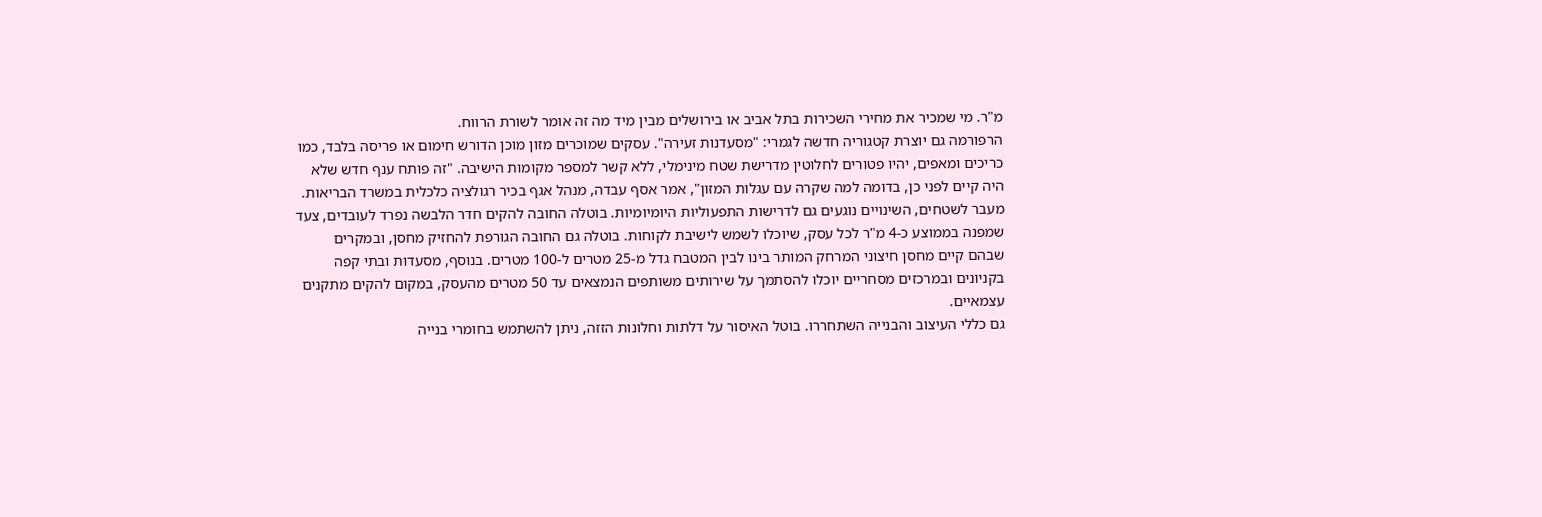מ"ר. מי שמכיר את מחירי השכירות בתל אביב או בירושלים מבין מיד מה זה אומר לשורת הרווח.
הרפורמה גם יוצרת קטגוריה חדשה לגמרי: "מסעדנות זעירה". עסקים שמוכרים מזון מוכן הדורש חימום או פריסה בלבד, כמו כריכים ומאפים, יהיו פטורים לחלוטין מדרישת שטח מינימלי, ללא קשר למספר מקומות הישיבה. "זה פותח ענף חדש שלא היה קיים לפני כן, בדומה למה שקרה עם עגלות המזון", אמר אסף עבדה, מנהל אגף בכיר רגולציה כלכלית במשרד הבריאות.
מעבר לשטחים, השינויים נוגעים גם לדרישות התפעוליות היומיומיות. בוטלה החובה להקים חדר הלבשה נפרד לעובדים, צעד שמפנה בממוצע כ-4 מ"ר לכל עסק, שיוכלו לשמש לישיבת לקוחות. בוטלה גם החובה הגורפת להחזיק מחסן, ובמקרים שבהם קיים מחסן חיצוני המרחק המותר בינו לבין המטבח גדל מ-25 מטרים ל-100 מטרים. בנוסף, מסעדות ובתי קפה בקניונים ובמרכזים מסחריים יוכלו להסתמך על שירותים משותפים הנמצאים עד 50 מטרים מהעסק, במקום להקים מתקנים עצמאיים.
גם כללי העיצוב והבנייה השתחררו. בוטל האיסור על דלתות וחלונות הזזה, ניתן להשתמש בחומרי בנייה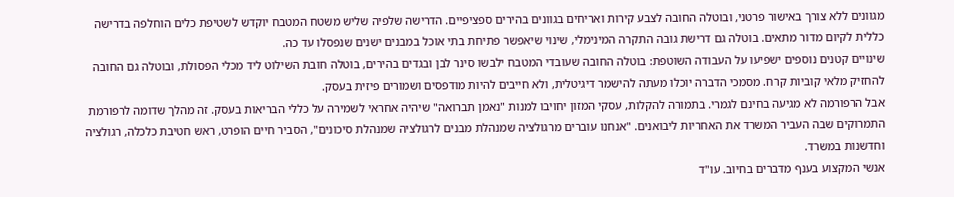מגוונים ללא צורך באישור פרטני, ובוטלה החובה לצבע קירות ואריחים בגוונים בהירים ספציפיים. הדרישה שלפיה שליש משטח המטבח יוקדש לשטיפת כלים הוחלפה בדרישה כללית לקיום מדור מתאים. בוטלה גם דרישת גובה התקרה המינימלי, שינוי שיאפשר פתיחת בתי אוכל במבנים ישנים שנפסלו עד כה.
שינויים קטנים נוספים ישפיעו על העבודה השוטפת: בוטלה החובה שעובדי המטבח ילבשו סינר לבן ובגדים בהירים, בוטלה חובת השילוט ליד מכלי הפסולת, ובוטלה גם החובה להחזיק מלאי קוביות קרח. מסמכי הדברה יוכלו מעתה להישמר דיגיטלית, ולא חייבים להיות מודפסים ושמורים פיזית בעסק.
אבל הרפורמה לא מגיעה בחינם לגמרי. בתמורה להקלות, עסקי המזון יחויבו למנות "נאמן תברואה" שיהיה אחראי לשמירה על כללי הבריאות בעסק. זה מהלך שדומה לרפורמת התמרוקים שבה העביר המשרד את האחריות ליבואנים. "אנחנו עוברים מרגולציה שמנהלת מבנים לרגולציה שמנהלת סיכונים", הסביר חיים הופרט, ראש חטיבת כלכלה, רגולציה וחדשנות במשרד.
אנשי המקצוע בענף מדברים בחיוב. עו"ד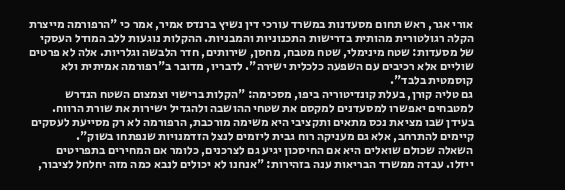אורי אגר, ראש תחום מסעדנות במשרד עורכי דין נשיץ ברנדס אמיר, אמר כי "הרפורמה מייצרת הקלה רגולטורית מהותית בדרישות התכנוניות והמבניות. ההקלות נוגעות ללב המודל העסקי של מסעדות: שטח מינימלי, שטח מטבח, מחסן, שירותים, חדר הלבשה וגלריות. אלה לא פרטים שוליים אלא רכיבים עם השפעה כלכלית ישירה". לדבריו, מדובר ב"רפורמה אמיתית ולא קוסמטית בלבד".
גם טליה קורן, בעלת קונדיטוריה ביפו, מסכימה: "הקלות ברישוי וצמצום השטח הנדרש למטבחים יאפשרו למסעדנים למקסם את שטחי ההושבה ולהגדיל ישירות את שורת הרווח. בעידן שבו מציאת נכס מתאים ותקציבי היא משימה מורכבת, הרפורמה לא רק מסייעת לעסקים קיימים להתרחב, אלא גם מעניקה רוח גבית ליזמים לנצל הזדמנויות שנפתחו בשוק".
השאלה שכולם שואלים היא אם החיסכון יגיע גם לצרכנים, כלומר אם המחירים בתפריטים ייזלו. עבדה ממשרד הבריאות ענה בזהירות: "אנחנו לא יכולים לנבא כמה מזה יחלחל לציבור,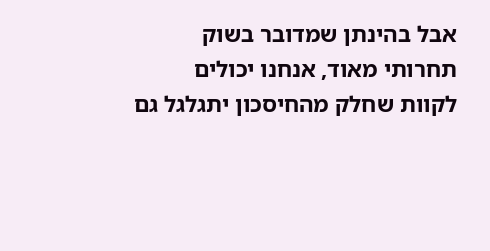אבל בהינתן שמדובר בשוק תחרותי מאוד, אנחנו יכולים לקוות שחלק מהחיסכון יתגלגל גם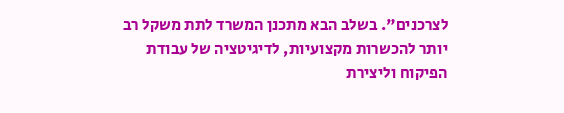לצרכנים". בשלב הבא מתכנן המשרד לתת משקל רב יותר להכשרות מקצועיות, לדיגיטציה של עבודת הפיקוח וליצירת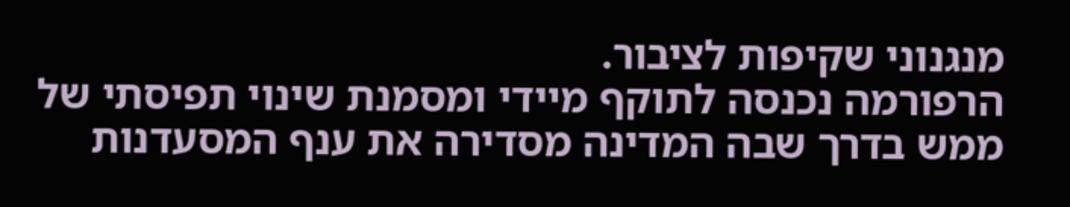מנגנוני שקיפות לציבור.
הרפורמה נכנסה לתוקף מיידי ומסמנת שינוי תפיסתי של ממש בדרך שבה המדינה מסדירה את ענף המסעדנות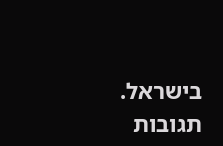בישראל.
תגובות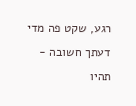רגע, שקט פה מדי
דעתך חשובה - תהיו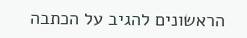הראשונים להגיב על הכתבה